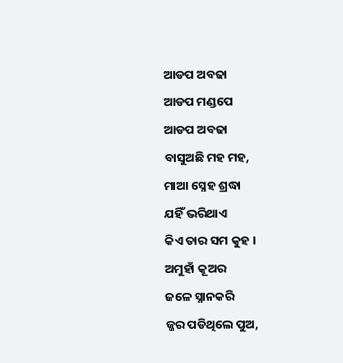ଆଡପ ଅବଢା
ଆଡପ ମଣ୍ଡପେ
ଆଡପ ଅବଢା
ବାସୁଅଛି ମହ ମହ,
ମାଆ ସ୍ନେହ ଶ୍ରଦ୍ଧା
ଯହିଁ ଭରିଥାଏ
କିଏ ତାର ସମ କୁହ ।
ଅମୁହାଁ କୂଅର
ଜଳେ ସ୍ନାନକରି
ଜ୍ଜର ପଡିଥିଲେ ପୁଅ,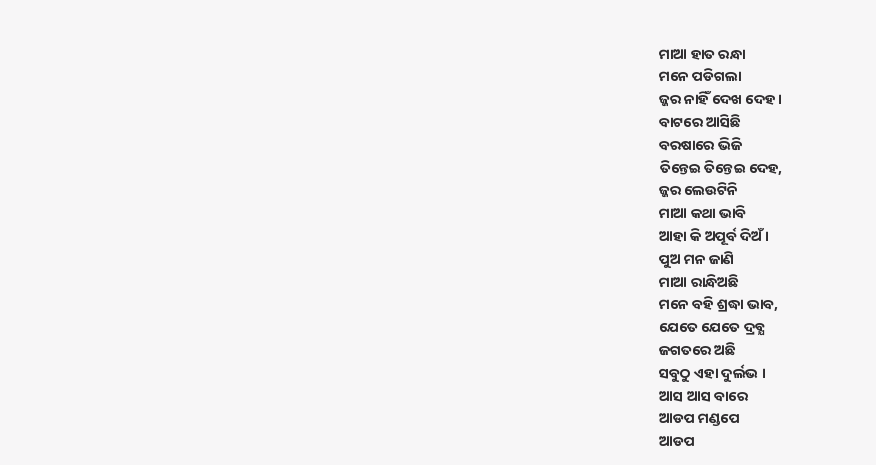ମାଆ ହାତ ରନ୍ଧା
ମନେ ପଡିଗଲା
ଜ୍ଜର ନାହିଁ ଦେଖ ଦେହ ।
ବାଟରେ ଆସିଛି
ବରଷାରେ ଭିଜି
ତିନ୍ତେଇ ତିନ୍ତେଇ ଦେହ,
ଜ୍ଜର ଲେଉଟିନି
ମାଆ କଥା ଭାବି
ଆହା କି ଅପୂର୍ବ ଦିଅଁ ।
ପୁଅ ମନ ଜାଣି
ମାଆ ରାନ୍ଧିଅଛି
ମନେ ବହି ଶ୍ରଦ୍ଧା ଭାବ,
ଯେତେ ଯେତେ ଦ୍ରବ୍ଯ
ଜଗତରେ ଅଛି
ସବୁଠୁ ଏହା ଦୁର୍ଲଭ ।
ଆସ ଆସ ବାରେ
ଆଡପ ମଣ୍ଡପେ
ଆଡପ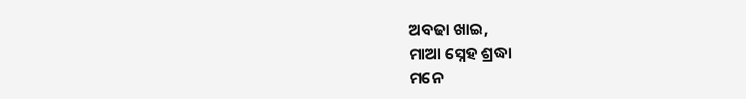ଅବଢା ଖାଇ,
ମାଆ ସ୍ନେହ ଶ୍ରଦ୍ଧା
ମନେ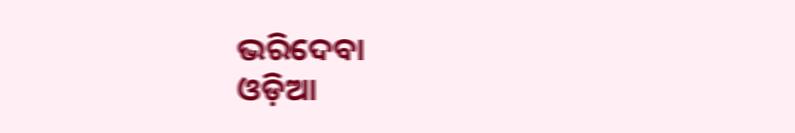ଭରିଦେବା
ଓଡ଼ିଆ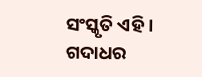ସଂସ୍କୃତି ଏହି ।
ଗଦାଧର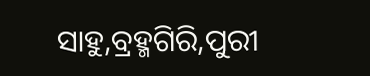ସାହୁ,ବ୍ରହ୍ମଗିରି,ପୁରୀ